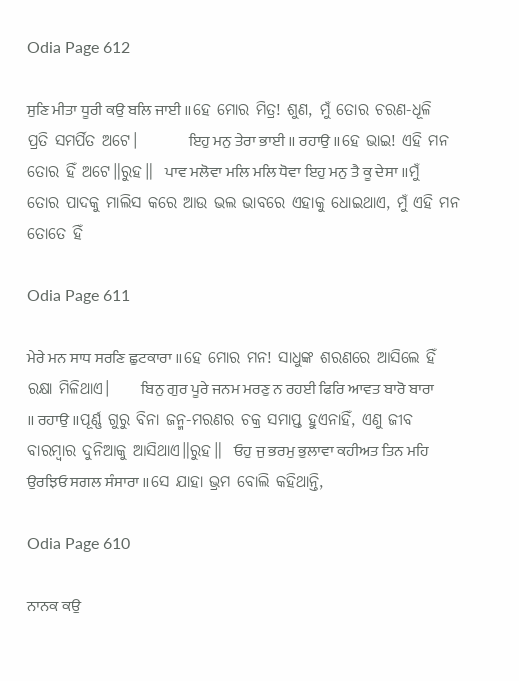Odia Page 612

ਸੁਣਿ ਮੀਤਾ ਧੂਰੀ ਕਉ ਬਲਿ ਜਾਈ ॥ହେ ମୋର ମିତ୍ର! ଶୁଣ, ମୁଁ ତୋର ଚରଣ-ଧୂଳି ପ୍ରତି ସମର୍ପିତ ଅଟେ।        ਇਹੁ ਮਨੁ ਤੇਰਾ ਭਾਈ ॥ ਰਹਾਉ ॥ହେ ଭାଇ! ଏହି ମନ ତୋର ହିଁ ଅଟେ॥ରୁହ॥  ਪਾਵ ਮਲੋਵਾ ਮਲਿ ਮਲਿ ਧੋਵਾ ਇਹੁ ਮਨੁ ਤੈ ਕੂ ਦੇਸਾ ॥ମୁଁ ତୋର ପାଦକୁ ମାଲିସ କରେ ଆଉ ଭଲ ଭାବରେ ଏହାକୁ ଧୋଇଥାଏ, ମୁଁ ଏହି ମନ ତୋତେ ହିଁ

Odia Page 611

ਮੇਰੇ ਮਨ ਸਾਧ ਸਰਣਿ ਛੁਟਕਾਰਾ ॥ହେ ମୋର ମନ! ସାଧୁଙ୍କ ଶରଣରେ ଆସିଲେ ହିଁ ରକ୍ଷା ମିଳିଥାଏ।     ਬਿਨੁ ਗੁਰ ਪੂਰੇ ਜਨਮ ਮਰਣੁ ਨ ਰਹਈ ਫਿਰਿ ਆਵਤ ਬਾਰੋ ਬਾਰਾ ॥ ਰਹਾਉ ॥ପୂର୍ଣ୍ଣ ଗୁରୁ ବିନା ଜନ୍ମ-ମରଣର ଚକ୍ର ସମାପ୍ତ ହୁଏନାହିଁ, ଏଣୁ ଜୀବ ବାରମ୍ବାର ଦୁନିଆକୁ ଆସିଥାଏ॥ରୁହ॥  ਓਹੁ ਜੁ ਭਰਮੁ ਭੁਲਾਵਾ ਕਹੀਅਤ ਤਿਨ ਮਹਿ ਉਰਝਿਓ ਸਗਲ ਸੰਸਾਰਾ ॥ସେ ଯାହା ଭ୍ରମ ବୋଲି କହିଥାନ୍ତି,

Odia Page 610

ਨਾਨਕ ਕਉ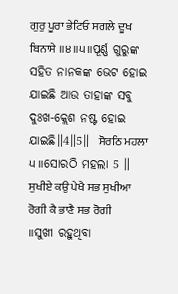ਗੁਰੁ ਪੂਰਾ ਭੇਟਿਓ ਸਗਲੇ ਦੂਖ ਬਿਨਾਸੇ ॥੪॥੫॥ପୂର୍ଣ୍ଣ ଗୁରୁଙ୍କ ସହିତ ନାନକଙ୍କ ଭେଟ ହୋଇ ଯାଇଛି ଆଉ ତାହାଙ୍କ ସବୁ ଦୁଃଖ-କ୍ଲେଶ ନଷ୍ଟ ହୋଇ ଯାଇଛି॥4॥5॥  ਸੋਰਠਿ ਮਹਲਾ ੫ ॥ସୋରଠି ମହଲା 5 ॥  ਸੁਖੀਏ ਕਉ ਪੇਖੈ ਸਭ ਸੁਖੀਆ ਰੋਗੀ ਕੈ ਭਾਣੈ ਸਭ ਰੋਗੀ ॥ସୁଖୀ ରହୁଥିବା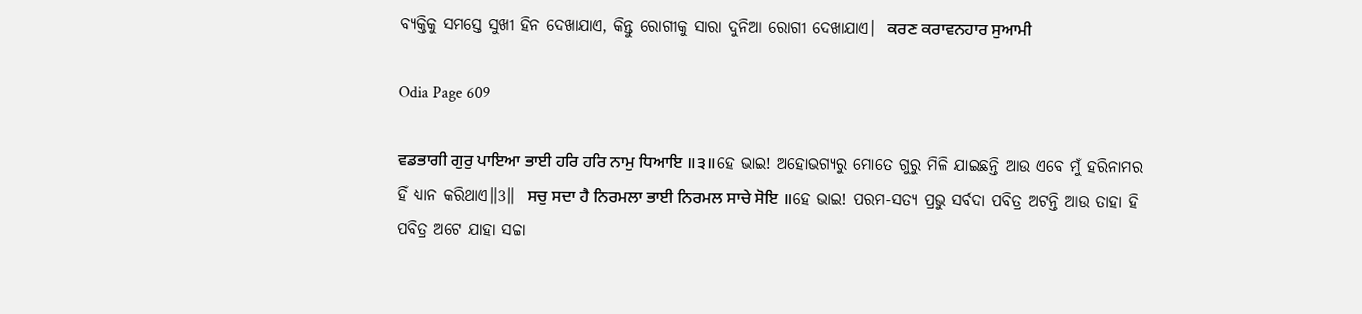ବ୍ୟକ୍ତିକୁ ସମସ୍ତେ ସୁଖୀ ହିନ ଦେଖାଯାଏ, କିନ୍ତୁ ରୋଗୀକୁ ସାରା ଦୁନିଆ ରୋଗୀ ଦେଖାଯାଏ।  ਕਰਣ ਕਰਾਵਨਹਾਰ ਸੁਆਮੀ

Odia Page 609

ਵਡਭਾਗੀ ਗੁਰੁ ਪਾਇਆ ਭਾਈ ਹਰਿ ਹਰਿ ਨਾਮੁ ਧਿਆਇ ॥੩॥ହେ ଭାଇ! ଅହୋଭଗ୍ୟରୁ ମୋତେ ଗୁରୁ ମିଳି ଯାଇଛନ୍ତି ଆଉ ଏବେ ମୁଁ ହରିନାମର ହିଁ ଧ୍ୟାନ କରିଥାଏ॥3॥  ਸਚੁ ਸਦਾ ਹੈ ਨਿਰਮਲਾ ਭਾਈ ਨਿਰਮਲ ਸਾਚੇ ਸੋਇ ॥ହେ ଭାଇ! ପରମ-ସତ୍ୟ ପ୍ରଭୁ ସର୍ବଦା ପବିତ୍ର ଅଟନ୍ତି ଆଉ ତାହା ହି ପବିତ୍ର ଅଟେ ଯାହା ସଚ୍ଚା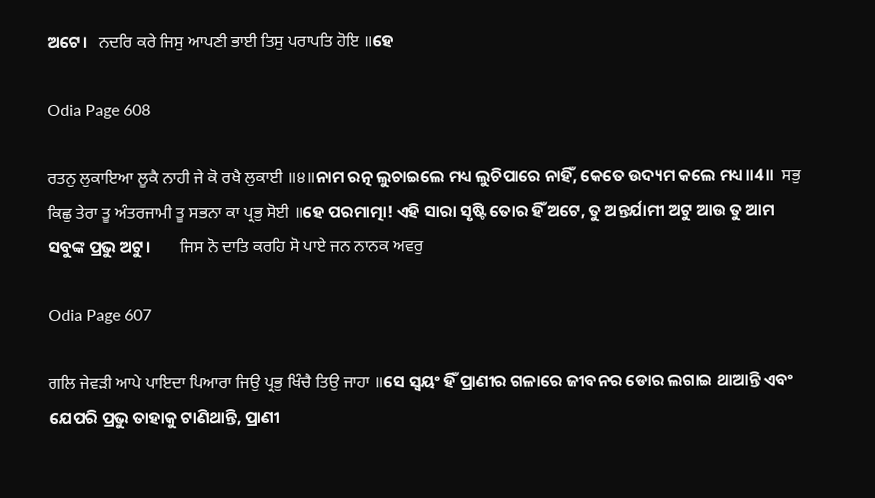ଅଟେ।   ਨਦਰਿ ਕਰੇ ਜਿਸੁ ਆਪਣੀ ਭਾਈ ਤਿਸੁ ਪਰਾਪਤਿ ਹੋਇ ॥ହେ

Odia Page 608

ਰਤਨੁ ਲੁਕਾਇਆ ਲੂਕੈ ਨਾਹੀ ਜੇ ਕੋ ਰਖੈ ਲੁਕਾਈ ॥੪॥ନାମ ରତ୍ନ ଲୁଚାଇଲେ ମଧ୍ୟ ଲୁଚିପାରେ ନାହିଁ, କେତେ ଉଦ୍ୟମ କଲେ ମଧ୍ୟ॥4॥  ਸਭੁ ਕਿਛੁ ਤੇਰਾ ਤੂ ਅੰਤਰਜਾਮੀ ਤੂ ਸਭਨਾ ਕਾ ਪ੍ਰਭੁ ਸੋਈ ॥ହେ ପରମାତ୍ମା! ଏହି ସାରା ସୃଷ୍ଟି ତୋର ହିଁ ଅଟେ, ତୁ ଅନ୍ତର୍ଯାମୀ ଅଟୁ ଆଉ ତୁ ଆମ ସବୁଙ୍କ ପ୍ରଭୁ ଅଟୁ।        ਜਿਸ ਨੋ ਦਾਤਿ ਕਰਹਿ ਸੋ ਪਾਏ ਜਨ ਨਾਨਕ ਅਵਰੁ

Odia Page 607

ਗਲਿ ਜੇਵੜੀ ਆਪੇ ਪਾਇਦਾ ਪਿਆਰਾ ਜਿਉ ਪ੍ਰਭੁ ਖਿੰਚੈ ਤਿਉ ਜਾਹਾ ॥ସେ ସ୍ଵୟଂ ହିଁ ପ୍ରାଣୀର ଗଳାରେ ଜୀବନର ଡୋର ଲଗାଇ ଥାଆନ୍ତି ଏବଂ ଯେପରି ପ୍ରଭୁ ତାହାକୁ ଟାଣିଥାନ୍ତି, ପ୍ରାଣୀ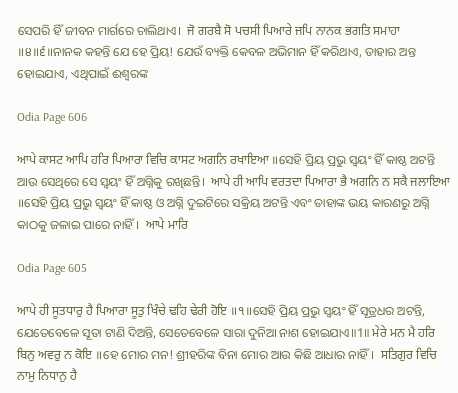ସେପରି ହିଁ ଜୀବନ ମାର୍ଗରେ ଚାଲିଥାଏ।  ਜੋ ਗਰਬੈ ਸੋ ਪਚਸੀ ਪਿਆਰੇ ਜਪਿ ਨਾਨਕ ਭਗਤਿ ਸਮਾਹਾ ॥੪॥੬॥ନାନକ କହନ୍ତି ଯେ ହେ ପ୍ରିୟ! ଯେଉଁ ବ୍ୟକ୍ତି କେବଳ ଅଭିମାନ ହିଁ କରିଥାଏ, ତାହାର ଅନ୍ତ ହୋଇଯାଏ, ଏଥିପାଇଁ ଈଶ୍ବରଙ୍କ

Odia Page 606

ਆਪੇ ਕਾਸਟ ਆਪਿ ਹਰਿ ਪਿਆਰਾ ਵਿਚਿ ਕਾਸਟ ਅਗਨਿ ਰਖਾਇਆ ॥ସେହି ପ୍ରିୟ ପ୍ରଭୁ ସ୍ଵୟଂ ହିଁ କାଷ୍ଠ ଅଟନ୍ତି ଆଉ ସେଥିରେ ସେ ସ୍ଵୟଂ ହିଁ ଅଗ୍ନିକୁ ରଖିଛନ୍ତି।  ਆਪੇ ਹੀ ਆਪਿ ਵਰਤਦਾ ਪਿਆਰਾ ਭੈ ਅਗਨਿ ਨ ਸਕੈ ਜਲਾਇਆ ॥ସେହି ପ୍ରିୟ ପ୍ରଭୁ ସ୍ଵୟଂ ହିଁ କାଷ୍ଠ ଓ ଅଗ୍ନି ଦୁଇଟିରେ ସକ୍ରିୟ ଅଟନ୍ତି ଏବଂ ତାହାଙ୍କ ଭୟ କାରଣରୁ ଅଗ୍ନି କାଠକୁ ଜଳାଇ ପାରେ ନାହିଁ।  ਆਪੇ ਮਾਰਿ

Odia Page 605

ਆਪੇ ਹੀ ਸੂਤਧਾਰੁ ਹੈ ਪਿਆਰਾ ਸੂਤੁ ਖਿੰਚੇ ਢਹਿ ਢੇਰੀ ਹੋਇ ॥੧॥ସେହି ପ୍ରିୟ ପ୍ରଭୁ ସ୍ଵୟଂ ହିଁ ସୂତ୍ରଧର ଅଟନ୍ତି, ଯେତେବେଳେ ସୂତା ଟାଣି ଦିଅନ୍ତି, ସେତେବେଳେ ସାରା ଦୁନିଆ ନାଶ ହୋଇଯାଏ॥1॥ ਮੇਰੇ ਮਨ ਮੈ ਹਰਿ ਬਿਨੁ ਅਵਰੁ ਨ ਕੋਇ ॥ହେ ମୋର ମନ! ଶ୍ରୀହରିଙ୍କ ବିନା ମୋର ଆଉ କିଛି ଆଧାର ନାହିଁ।  ਸਤਿਗੁਰ ਵਿਚਿ ਨਾਮੁ ਨਿਧਾਨੁ ਹੈ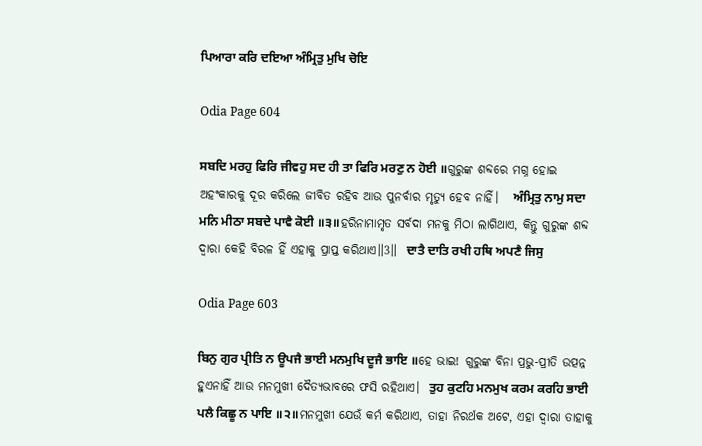ਪਿਆਰਾ ਕਰਿ ਦਇਆ ਅੰਮ੍ਰਿਤੁ ਮੁਖਿ ਚੋਇ

Odia Page 604

ਸਬਦਿ ਮਰਹੁ ਫਿਰਿ ਜੀਵਹੁ ਸਦ ਹੀ ਤਾ ਫਿਰਿ ਮਰਣੁ ਨ ਹੋਈ ॥ଗୁରୁଙ୍କ ଶବ୍ଦରେ ମଗ୍ନ ହୋଇ ଅହଂକାରକୁ ଦୂର କରିଲେ ଜୀବିତ ରହିବ ଆଉ ପୁନର୍ବାର ମୃତ୍ୟୁ ହେବ ନାହିଁ।   ਅੰਮ੍ਰਿਤੁ ਨਾਮੁ ਸਦਾ ਮਨਿ ਮੀਠਾ ਸਬਦੇ ਪਾਵੈ ਕੋਈ ॥੩॥ହରିନାମାମୃତ ସର୍ବଦା ମନକୁ ମିଠା ଲାଗିଥାଏ, କିନ୍ତୁ ଗୁରୁଙ୍କ ଶବ୍ଦ ଦ୍ଵାରା କେହି ବିରଳ ହିଁ ଏହାକୁ ପ୍ରାପ୍ତ କରିଥାଏ॥3॥  ਦਾਤੈ ਦਾਤਿ ਰਖੀ ਹਥਿ ਅਪਣੈ ਜਿਸੁ

Odia Page 603

ਬਿਨੁ ਗੁਰ ਪ੍ਰੀਤਿ ਨ ਊਪਜੈ ਭਾਈ ਮਨਮੁਖਿ ਦੂਜੈ ਭਾਇ ॥ହେ ଭାଇ! ଗୁରୁଙ୍କ ବିନା ପ୍ରଭୁ-ପ୍ରୀତି ଉତ୍ପନ୍ନ ହୁଏନାହିଁ ଆଉ ମନମୁଖୀ ଦୈତ୍ୟଭାବରେ ଫସି ରହିଥାଏ।  ਤੁਹ ਕੁਟਹਿ ਮਨਮੁਖ ਕਰਮ ਕਰਹਿ ਭਾਈ ਪਲੈ ਕਿਛੂ ਨ ਪਾਇ ॥੨॥ମନମୁଖୀ ଯେଉଁ କର୍ମ କରିଥାଏ, ତାହା ନିରର୍ଥକ ଅଟେ, ଏହା ଦ୍ଵାରା ତାହାକୁ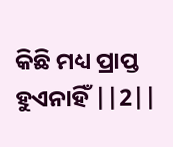କିଛି ମଧ୍ୟ ପ୍ରାପ୍ତ ହୁଏନାହିଁ ||2||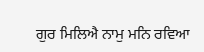ਗੁਰ ਮਿਲਿਐ ਨਾਮੁ ਮਨਿ ਰਵਿਆ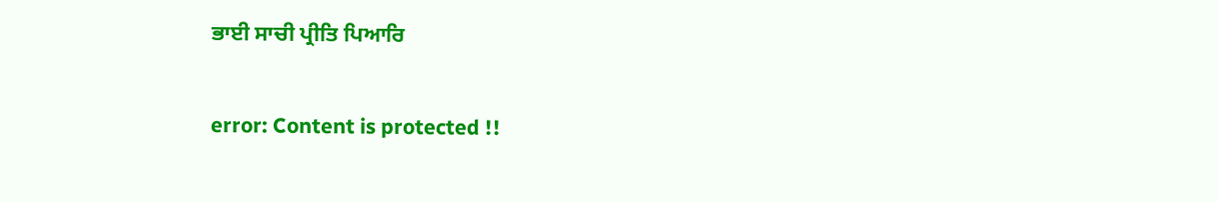ਭਾਈ ਸਾਚੀ ਪ੍ਰੀਤਿ ਪਿਆਰਿ

error: Content is protected !!